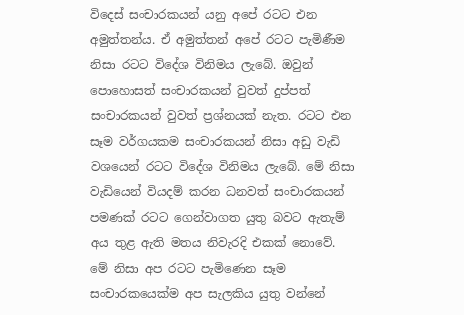විදෙස් සංචාරකයන් යනු අපේ රටට එන අමුත්තන්ය. ඒ අමුත්තන් අපේ රටට පැමිණීම නිසා රටට විදේශ විනිමය ලැබේ. ඔවුන් පොහොසත් සංචාරකයන් වුවත් දුප්පත් සංචාරකයන් වුවත් ප්‍රශ්නයක් නැත. රටට එන සෑම වර්ගයකම සංචාරකයන් නිසා අඩු වැඩි වශයෙන් රටට විදේශ විනිමය ලැබේ. මේ නිසා වැඩියෙන් වියදම් කරන ධනවත් සංචාරකයන් පමණක් රටට ගෙන්වාගත යුතු බවට ඇතැම් අය තුළ ඇති මතය නිවැරදි එකක් නොවේ. මේ නිසා අප රටට පැමිණෙන සෑම සංචාරකයෙක්ම අප සැලකිය යුතු වන්නේ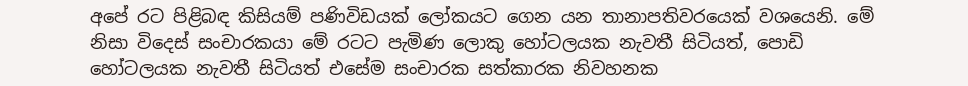අපේ රට පිළිබඳ කිසියම් පණිවිඩයක් ලෝකයට ගෙන යන තානාපතිවරයෙක් වශයෙනි. මේ නිසා විදෙස් සංචාරකයා මේ රටට පැමිණ ලොකු හෝටලයක නැවතී සිටියත්, පොඩි හෝටලයක නැවතී සිටියත් එසේම සංචාරක සත්කාරක නිවහනක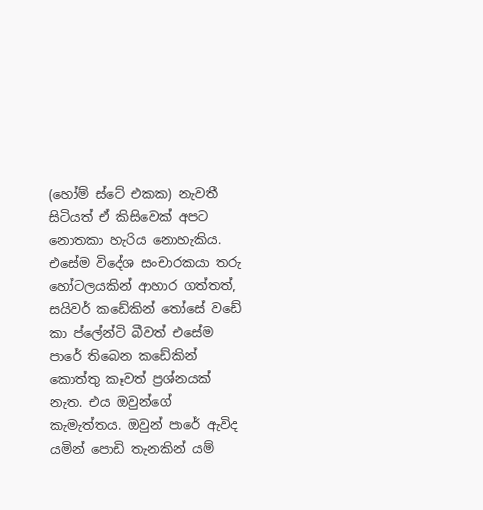(හෝම් ස්ටේ එකක) නැවතී සිටියත් ඒ කිසිවෙක් අපට නොතකා හැරිය නොහැකිය. එසේම විදේශ සංචාරකයා තරු හෝටලයකින් ආහාර ගත්තත්, සයිවර් කඩේකින් තෝසේ වඩේ කා ප්ලේන්ටි බීවත් එසේම පාරේ තිබෙන කඩේකින් කොත්තු කෑවත් ප්‍රශ්නයක් නැත. එය ඔවුන්ගේ කැමැත්තය. ඔවුන් පාරේ ඇවිද යමින් පොඩි තැනකින් යම්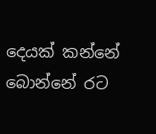දෙයක් කන්නේ බොන්නේ රට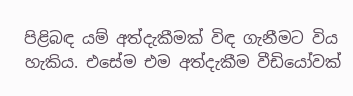පිළිබඳ යම් අත්දැකීමක් විඳ ගැනීමට විය හැකිය. එසේම එම අත්දැකීම වීඩියෝවක්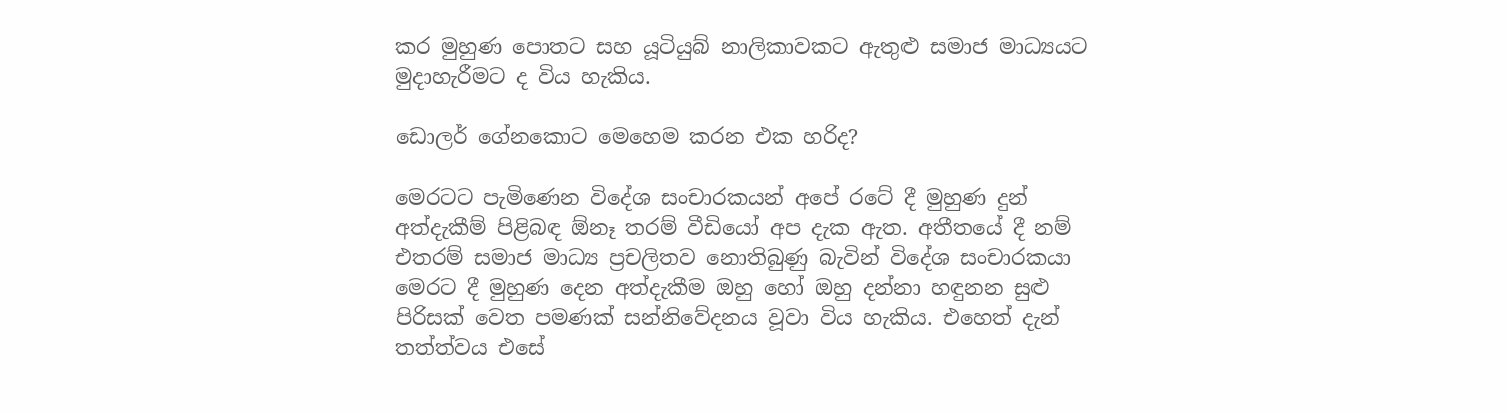කර මුහුණ පොතට සහ යූටියුබ් නාලිකාවකට ඇතුළු සමාජ මාධ්‍යයට මුදාහැරීමට ද විය හැකිය.

ඩොලර් ගේනකොට මෙහෙම කරන එක හරිද?

මෙරටට පැමිණෙන විදේශ සංචාරකයන් අපේ රටේ දී මුහුණ දුන් අත්දැකීම් පිළිබඳ ඕනෑ තරම් වීඩියෝ අප දැක ඇත. අතීතයේ දී නම් එතරම් සමාජ මාධ්‍ය ප්‍රචලිතව නොතිබුණු බැවින් විදේශ සංචාරකයා මෙරට දී මුහුණ දෙන අත්දැකීම ඔහු හෝ ඔහු දන්නා හඳුනන සුළු පිරිසක් වෙත පමණක් සන්නිවේදනය වූවා විය හැකිය. එහෙත් දැන් තත්ත්වය එසේ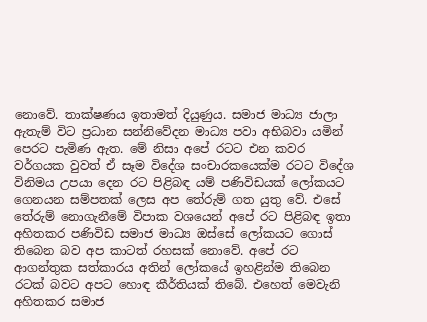නොවේ. තාක්ෂණය ඉතාමත් දියුණුය. සමාජ මාධ්‍ය ජාලා ඇතැම් විට ප්‍රධාන සන්නිවේදන මාධ්‍ය පවා අභිබවා යමින් පෙරට පැමිණ ඇත. මේ නිසා අපේ රටට එන කවර වර්ගයක වුවත් ඒ සෑම විදේශ සංචාරකයෙක්ම රටට විදේශ විනිමය උපයා දෙන රට පිළිබඳ යම් පණිවිඩයක් ලෝකයට ගෙනයන සම්පතක් ලෙස අප තේරුම් ගත යුතු වේ. එසේ තේරුම් නොගැනීමේ විපාක වශයෙන් අපේ රට පිළිබඳ ඉතා අහිතකර පණිවිඩ සමාජ මාධ්‍ය ඔස්සේ ලෝකයට ගොස් තිබෙන බව අප කාටත් රහසක් නොවේ. අපේ රට ආගන්තුක සත්කාරය අතින් ලෝකයේ ඉහළින්ම තිබෙන රටක් බවට අපට හොඳ කීර්තියක් තිබේ. එහෙත් මෙවැනි අහිතකර සමාජ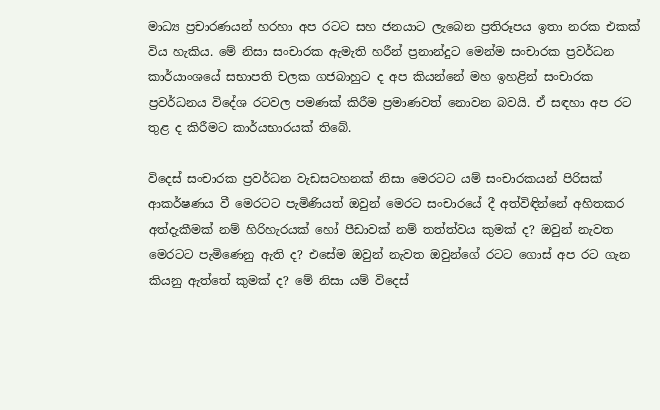මාධ්‍ය ප්‍රචාරණයන් හරහා අප රටට සහ ජනයාට ලැබෙන ප්‍රතිරූපය ඉතා නරක එකක් විය හැකිය. මේ නිසා සංචාරක ඇමැති හරීන් ප්‍රනාන්දුට මෙන්ම සංචාරක ප්‍රවර්ධන කාර්යාංශයේ සභාපති චලක ගජබාහුට ද අප කියන්නේ මහ ඉහළින් සංචාරක ප්‍රවර්ධනය විදේශ රටවල පමණක් කිරීම ප්‍රමාණවත් නොවන බවයි. ඒ සඳහා අප රට තුළ ද කිරීමට කාර්යභාරයක් තිබේ.

විදෙස් සංචාරක ප්‍රවර්ධන වැඩසටහනක් නිසා මෙරටට යම් සංචාරකයන් පිරිසක් ආකර්ෂණය වී මෙරටට පැමිණියත් ඔවුන් මෙරට සංචාරයේ දී අත්විඳින්නේ අහිතකර අත්දැකීමක් නම් හිරිහැරයක් හෝ පීඩාවක් නම් තත්ත්වය කුමක් ද? ඔවුන් නැවත මෙරටට පැමිණෙනු ඇති ද? එසේම ඔවුන් නැවත ඔවුන්ගේ රටට ගොස් අප රට ගැන කියනු ඇත්තේ කුමක් ද? මේ නිසා යම් විදෙස්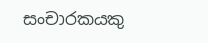සංචාරකයකු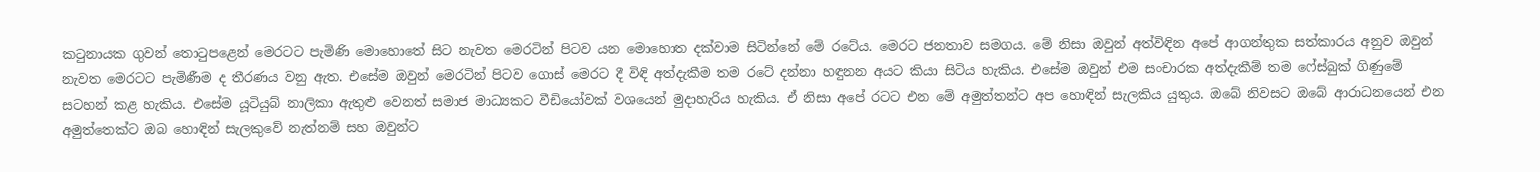කටුනායක ගුවන් තොටුපළෙන් මෙරටට පැමිණි මොහොතේ සිට නැවත මෙරටින් පිටව යන මොහොත දක්වාම සිටින්නේ මේ රටේය. මෙරට ජනතාව සමගය. මේ නිසා ඔවුන් අත්විඳින අපේ ආගන්තුක සත්කාරය අනුව ඔවුන් නැවත මෙරටට පැමිණීම ද තීරණය වනු ඇත. එසේම ඔවුන් මෙරටින් පිටව ගොස් මෙරට දී විඳි අත්දැකීම තම රටේ දන්නා හඳුනන අයට කියා සිටිය හැකිය. එසේම ඔවුන් එම සංචාරක අත්දැකීම් තම ෆේස්බුක් ගිණුමේ සටහන් කළ හැකිය. එසේම යූටියුබ් නාලිකා ඇතුළු වෙනත් සමාජ මාධ්‍යකට වීඩියෝවක් වශයෙන් මුදාහැරිය හැකිය. ඒ නිසා අපේ රටට එන මේ අමුත්තන්ට අප හොඳින් සැලකිය යුතුය. ඔබේ නිවසට ඔබේ ආරාධනයෙන් එන අමුත්තෙක්ට ඔබ හොඳින් සැලකුවේ නැත්නම් සහ ඔවුන්ට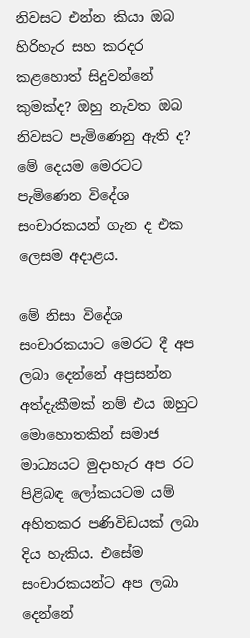නිවසට එන්න කියා ඔබ හිරිහැර සහ කරදර කළහොත් සිදුවන්නේ කුමක්ද? ඔහු නැවත ඔබ නිවසට පැමිණෙනු ඇති ද? මේ දෙයම මෙරටට පැමිණෙන විදේශ සංචාරකයන් ගැන ද එක ලෙසම අදාළය.

මේ නිසා විදේශ සංචාරකයාට මෙරට දී අප ලබා දෙන්නේ අප්‍රසන්න අත්දැකීමක් නම් එය ඔහුට මොහොතකින් සමාජ මාධ්‍යයට මුදාහැර අප රට පිළිබඳ ලෝකයටම යම් අහිතකර පණිවිඩයක් ලබා දිය හැකිය. එසේම සංචාරකයන්ට අප ලබා දෙන්නේ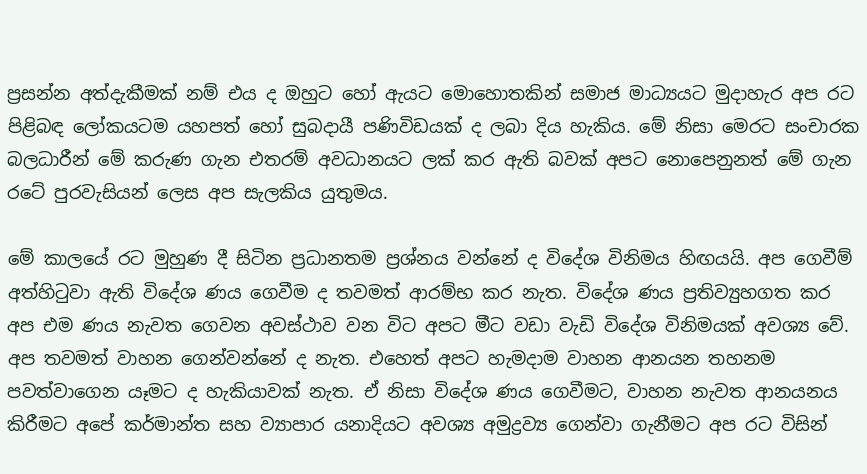ප්‍රසන්න අත්දැකීමක් නම් එය ද ඔහුට හෝ ඇයට මොහොතකින් සමාජ මාධ්‍යයට මුදාහැර අප රට පිළිබඳ ලෝකයටම යහපත් හෝ සුබදායී පණිවිඩයක් ද ලබා දිය හැකිය. මේ නිසා මෙරට සංචාරක බලධාරීන් මේ කරුණ ගැන එතරම් අවධානයට ලක් කර ඇති බවක් අපට නොපෙනුනත් මේ ගැන රටේ පුරවැසියන් ලෙස අප සැලකිය යුතුමය.

මේ කාලයේ රට මුහුණ දී සිටින ප්‍රධානතම ප්‍රශ්නය වන්නේ ද විදේශ විනිමය හිඟයයි. අප ගෙවීම් අත්හිටුවා ඇති විදේශ ණය ගෙවීම ද තවමත් ආරම්භ කර නැත. විදේශ ණය ප්‍රතිව්‍යුහගත කර අප එම ණය නැවත ගෙවන අවස්ථාව වන විට අපට මීට වඩා වැඩි විදේශ විනිමයක් අවශ්‍ය වේ. අප තවමත් වාහන ගෙන්වන්නේ ද නැත. එහෙත් අපට හැමදාම වාහන ආනයන තහනම පවත්වාගෙන යෑමට ද හැකියාවක් නැත. ඒ නිසා විදේශ ණය ගෙවීමට, වාහන නැවත ආනයනය කිරීමට අපේ කර්මාන්ත සහ ව්‍යාපාර යනාදියට අවශ්‍ය අමුද්‍රව්‍ය ගෙන්වා ගැනීමට අප රට විසින්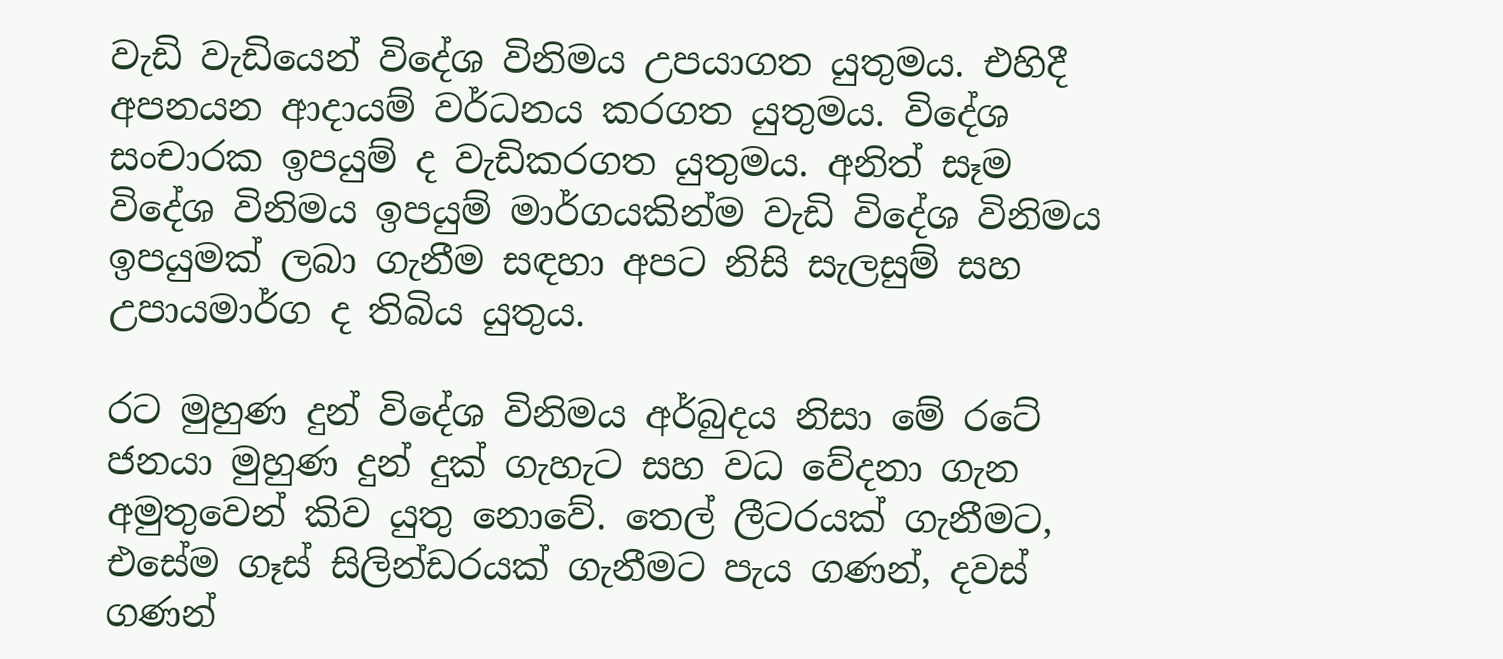වැඩි වැඩියෙන් විදේශ විනිමය උපයාගත යුතුමය. එහිදී අපනයන ආදායම් වර්ධනය කරගත යුතුමය. විදේශ සංචාරක ඉපයුම් ද වැඩිකරගත යුතුමය. අනිත් සෑම විදේශ විනිමය ඉපයුම් මාර්ගයකින්ම වැඩි විදේශ විනිමය ඉපයුමක් ලබා ගැනීම සඳහා අපට නිසි සැලසුම් සහ උපායමාර්ග ද තිබිය යුතුය.

රට මුහුණ දුන් විදේශ විනිමය අර්බුදය නිසා මේ රටේ ජනයා මුහුණ දුන් දුක් ගැහැට සහ වධ වේදනා ගැන අමුතුවෙන් කිව යුතු නොවේ. තෙල් ලීටරයක් ගැනීමට, එසේම ගෑස් සිලින්ඩරයක් ගැනීමට පැය ගණන්, දවස් ගණන්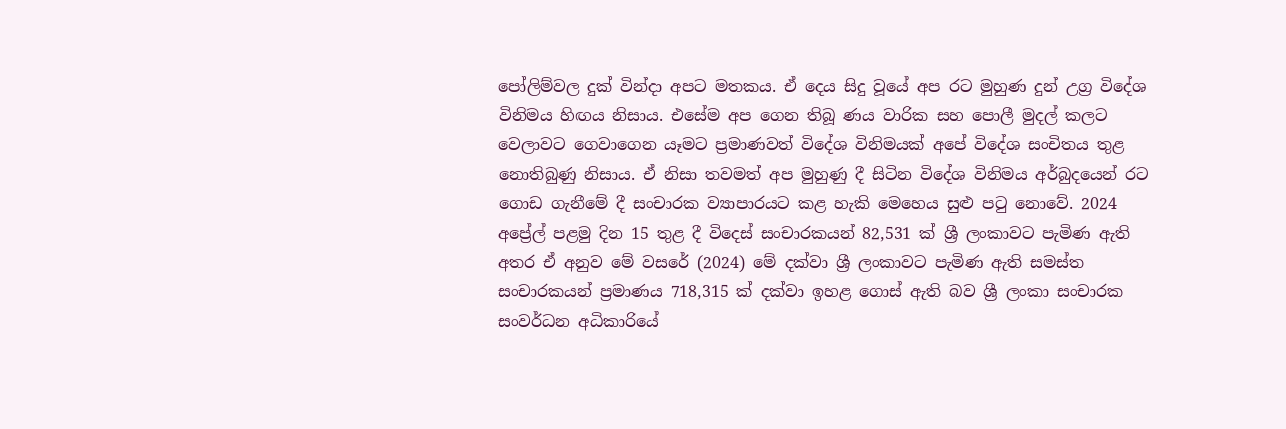පෝලිම්වල දුක් වින්දා අපට මතකය. ඒ දෙය සිදු වූයේ අප රට මුහුණ දුන් උග්‍ර විදේශ විනිමය හිඟය නිසාය. එසේම අප ගෙන තිබූ ණය වාරික සහ පොලී මුදල් කලට වෙලාවට ගෙවාගෙන යෑමට ප්‍රමාණවත් විදේශ විනිමයක් අපේ විදේශ සංචිතය තුළ නොතිබුණු නිසාය. ඒ නිසා තවමත් අප මුහුණු දී සිටින විදේශ විනිමය අර්බුදයෙන් රට ගොඩ ගැනීමේ දී සංචාරක ව්‍යාපාරයට කළ හැකි මෙහෙය සුළු පටු නොවේ. 2024 අප්‍රේල් පළමු දින 15 තුළ දී විදෙස් සංචාරකයන් 82,531 ක් ශ්‍රී ලංකාවට පැමිණ ඇති අතර ඒ අනුව මේ වසරේ (2024) මේ දක්වා ශ්‍රී ලංකාවට පැමිණ ඇති සමස්ත සංචාරකයන් ප්‍රමාණය 718,315 ක් දක්වා ඉහළ ගොස් ඇති බව ශ්‍රී ලංකා සංචාරක සංවර්ධන අධිකාරියේ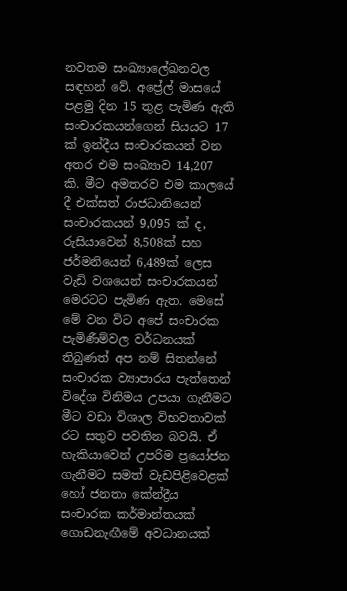නවතම සංඛ්‍යාලේඛනවල සඳහන් වේ. අප්‍රේල් මාසයේ පළමු දින 15 තුළ පැමිණ ඇති සංචාරකයන්ගෙන් සියයට 17 ක් ඉන්දීය සංචාරකයන් වන අතර එම සංඛ්‍යාව 14,207 කි. මීට අමතරව එම කාලයේ දී එක්සත් රාජධානියෙන් සංචාරකයන් 9,095 ක් ද, රුසියාවෙන් 8,508ක් සහ ජර්මනියෙන් 6,489ක් ලෙස වැඩි වශයෙන් සංචාරකයන් මෙරටට පැමිණ ඇත. මෙසේ මේ වන විට අපේ සංචාරක පැමිණීම්වල වර්ධනයක් තිබුණත් අප නම් සිතන්නේ සංචාරක ව්‍යාපාරය පැත්තෙන් විදේශ විනිමය උපයා ගැනීමට මීට වඩා විශාල විභවතාවක් රට සතුව පවතින බවයි. ඒ හැකියාවෙන් උපරිම ප්‍රයෝජන ගැනීමට සමත් වැඩපිළිවෙළක් හෝ ජනතා කේන්ද්‍රීය සංචාරක කර්මාන්තයක් ගොඩනැඟීමේ අවධානයක්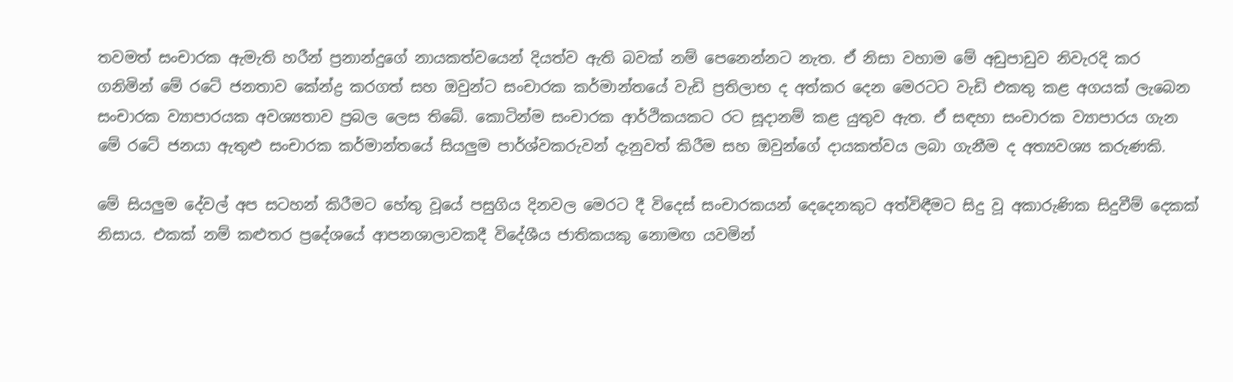තවමත් සංචාරක ඇමැති හරීන් ප්‍රනාන්දුගේ නායකත්වයෙන් දියත්ව ඇති බවක් නම් පෙනෙන්නට නැත. ඒ නිසා වහාම මේ අඩුපාඩුව නිවැරදි කර ගනිමින් මේ රටේ ජනතාව කේන්ද්‍ර කරගත් සහ ඔවුන්ට සංචාරක කර්මාන්තයේ වැඩි ප්‍රතිලාභ ද අත්කර දෙන මෙරටට වැඩි එකතු කළ අගයක් ලැබෙන සංචාරක ව්‍යාපාරයක අවශ්‍යතාව ප්‍රබල ලෙස තිබේ. කොටින්ම සංචාරක ආර්ථිකයකට රට සූදානම් කළ යුතුව ඇත. ඒ සඳහා සංචාරක ව්‍යාපාරය ගැන මේ රටේ ජනයා ඇතුළු සංචාරක කර්මාන්තයේ සියලුම පාර්ශ්වකරුවන් දැනුවත් කිරීම සහ ඔවුන්ගේ දායකත්වය ලබා ගැනීම ද අත්‍යවශ්‍ය කරුණකි.

මේ සියලුම දේවල් අප සටහන් කිරීමට හේතු වූයේ පසුගිය දිනවල මෙරට දී විදෙස් සංචාරකයන් දෙදෙනකුට අත්විඳීමට සිදු වූ අකාරුණික සිදුවීම් දෙකක් නිසාය. එකක් නම් කළුතර ප්‍රදේශයේ ආපනශාලාවකදී විදේශීය ජාතිකයකු නොමඟ යවමින්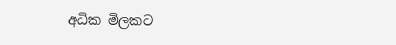අධික මිලකට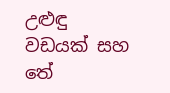උළුඳු වඩයක් සහ තේ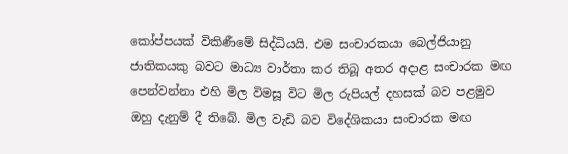කෝප්පයක් විකිණීමේ සිද්ධියයි. එම සංචාරකයා බෙල්ජියානු ජාතිකයකු බවට මාධ්‍ය වාර්තා කර තිබූ අතර අදාළ සංචාරක මඟ පෙන්වන්නා එහි මිල විමසූ විට මිල රුපියල් දහසක් බව පළමුව ඔහු දැනුම් දී තිබේ. මිල වැඩි බව විදේශිකයා සංචාරක මඟ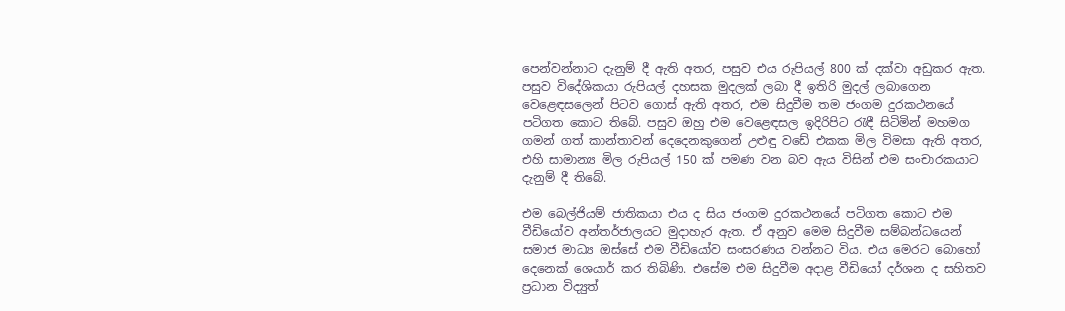පෙන්වන්නාට දැනුම් දී ඇති අතර, පසුව එය රුපියල් 800 ක් දක්වා අඩුකර ඇත. පසුව විදේශිකයා රුපියල් දහසක මුදලක් ලබා දී ඉතිරි මුදල් ලබාගෙන වෙළෙඳසලෙන් පිටව ගොස් ඇති අතර, එම සිදුවීම තම ජංගම දුරකථනයේ පටිගත කොට තිබේ. පසුව ඔහු එම වෙළෙඳසල ඉදිරිපිට රැඳී සිටිමින් මහමග ගමන් ගත් කාන්තාවන් දෙදෙනකුගෙන් උළුඳු වඩේ එකක මිල විමසා ඇති අතර, එහි සාමාන්‍ය මිල රුපියල් 150 ක් පමණ වන බව ඇය විසින් එම සංචාරකයාට දැනුම් දී තිබේ.

එම බෙල්ජියම් ජාතිකයා එය ද සිය ජංගම දුරකථනයේ පටිගත කොට එම වීඩියෝව අන්තර්ජාලයට මුදාහැර ඇත. ඒ අනුව මෙම සිදුවීම සම්බන්ධයෙන් සමාජ මාධ්‍ය ඔස්සේ එම වීඩියෝව සංසරණය වන්නට විය. එය මෙරට බොහෝ දෙනෙක් ශෙයාර් කර තිබිණි. එසේම එම සිදුවීම අදාළ වීඩියෝ දර්ශන ද සහිතව ප්‍රධාන විද්‍යුත්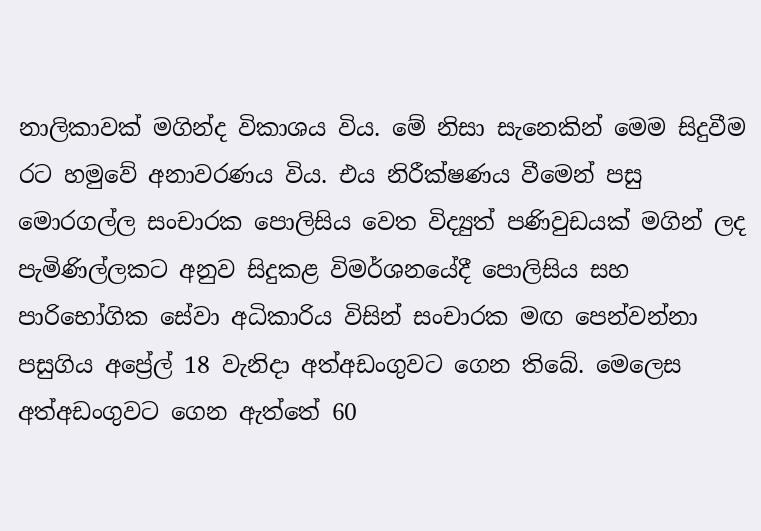නාලිකාවක් මගින්ද විකාශය විය. මේ නිසා සැනෙකින් මෙම සිදුවීම රට හමුවේ අනාවරණය විය. එය නිරීක්ෂණය වීමෙන් පසු මොරගල්ල සංචාරක පොලිසිය වෙත විද්‍යුත් පණිවුඩයක් මගින් ලද පැමිණිල්ලකට අනුව සිදුකළ විමර්ශනයේදී පොලිසිය සහ පාරිභෝගික සේවා අධිකාරිය විසින් සංචාරක මඟ පෙන්වන්නා පසුගිය අප්‍රේල් 18 වැනිදා අත්අඩංගුවට ගෙන තිබේ. මෙලෙස අත්අඩංගුවට ගෙන ඇත්තේ 60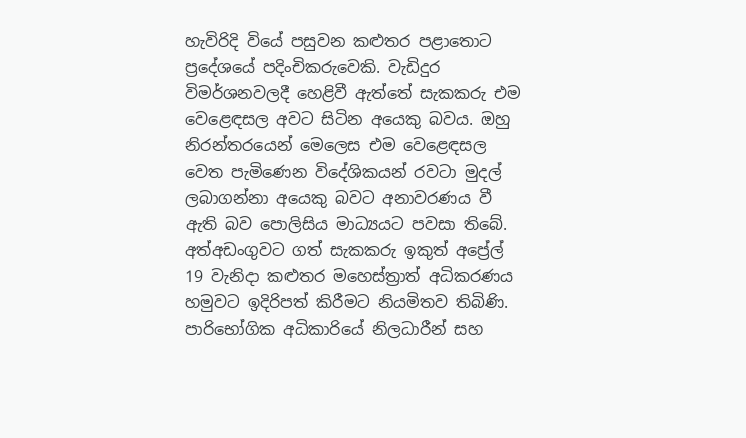හැවිරිදි වියේ පසුවන කළුතර පළාතොට ප්‍රදේශයේ පදිංචිකරුවෙකි. වැඩිදුර විමර්ශනවලදී හෙළිවී ඇත්තේ සැකකරු එම වෙළෙඳසල අවට සිටින අයෙකු බවය. ඔහු නිරන්තරයෙන් මෙලෙස එම වෙළෙඳසල වෙත පැමිණෙන විදේශිකයන් රවටා මුදල් ලබාගන්නා අයෙකු බවට අනාවරණය වී ඇති බව පොලිසිය මාධ්‍යයට පවසා තිබේ. අත්අඩංගුවට ගත් සැකකරු ඉකුත් අප්‍රේල් 19 වැනිදා කළුතර මහෙස්ත්‍රාත් අධිකරණය හමුවට ඉදිරිපත් කිරීමට නියමිතව තිබිණි. පාරිභෝගික අධිකාරියේ නිලධාරීන් සහ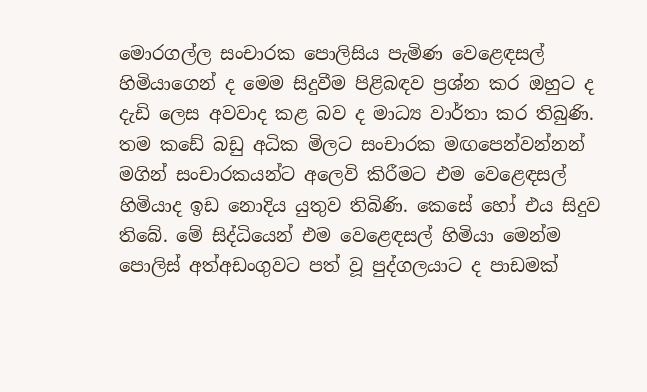මොරගල්ල සංචාරක පොලිසිය පැමිණ වෙළෙඳසල් හිමියාගෙන් ද මෙම සිදුවීම පිළිබඳව ප්‍රශ්න කර ඔහුට ද දැඩි ලෙස අවවාද කළ බව ද මාධ්‍ය වාර්තා කර තිබුණි. තම කඩේ බඩු අධික මිලට සංචාරක මඟපෙන්වන්නන් මගින් සංචාරකයන්ට අලෙවි කිරීමට එම වෙළෙඳසල් හිමියාද ඉඩ නොදිය යුතුව තිබිණි. කෙසේ හෝ එය සිදුව තිබේ. මේ සිද්ධියෙන් එම වෙළෙඳසල් හිමියා මෙන්ම පොලිස් අත්අඩංගුවට පත් වූ පුද්ගලයාට ද පාඩමක්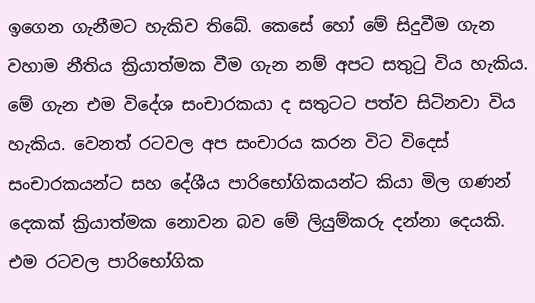ඉගෙන ගැනීමට හැකිව තිබේ. කෙසේ හෝ මේ සිදුවීම ගැන වහාම නීතිය ක්‍රියාත්මක වීම ගැන නම් අපට සතුටු විය හැකිය. මේ ගැන එම විදේශ සංචාරකයා ද සතුටට පත්ව සිටිනවා විය හැකිය. වෙනත් රටවල අප සංචාරය කරන විට විදෙස් සංචාරකයන්ට සහ දේශීය පාරිභෝගිකයන්ට කියා මිල ගණන් දෙකක් ක්‍රියාත්මක නොවන බව මේ ලියුම්කරු දන්නා දෙයකි. එම රටවල පාරිභෝගික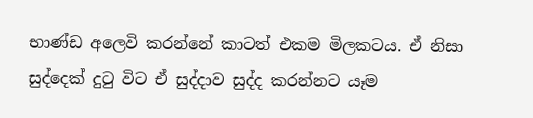භාණ්ඩ අලෙවි කරන්නේ කාටත් එකම මිලකටය. ඒ නිසා සුද්දෙක් දුටු විට ඒ සුද්දාව සුද්ද කරන්නට යෑම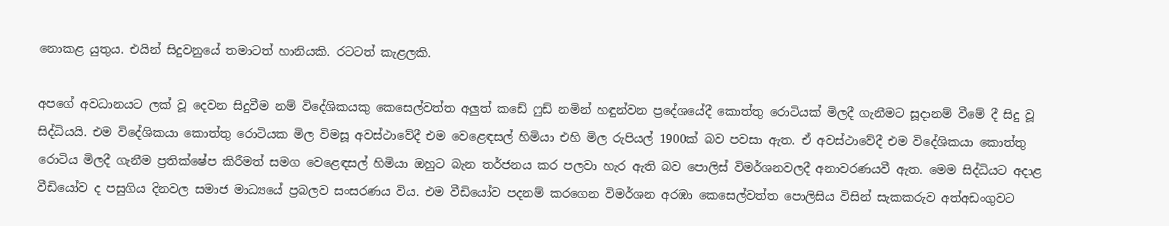නොකළ යුතුය. එයින් සිදුවනුයේ තමාටත් හානියකි. රටටත් කැළලකි.

අපගේ අවධානයට ලක් වූ දෙවන සිදුවීම නම් විදේශිකයකු කෙසෙල්වත්ත අලුත් කඩේ ෆුඩ් නමින් හඳුන්වන ප්‍රදේශයේදී කොත්තු රොටියක් මිලදී ගැනීමට සූදානම් වීමේ දී සිදු වූ සිද්ධියයි. එම විදේශිකයා කොත්තු රොටියක මිල විමසූ අවස්ථාවේදී එම වෙළෙඳසල් හිමියා එහි මිල රුපියල් 1900ක් බව පවසා ඇත. ඒ අවස්ථාවේදී එම විදේශිකයා කොත්තු රොටිය මිලදී ගැනීම ප්‍රතික්ෂේප කිරීමත් සමග වෙළෙඳසල් හිමියා ඔහුට බැන තර්ජනය කර පලවා හැර ඇති බව පොලිස් විමර්ශනවලදී අනාවරණයවී ඇත. මෙම සිද්ධියට අදාළ වීඩියෝව ද පසුගිය දිනවල සමාජ මාධ්‍යයේ ප්‍රබලව සංසරණය විය. එම වීඩියෝව පදනම් කරගෙන විමර්ශන අරඹා කෙසෙල්වත්ත පොලිසිය විසින් සැකකරුව අත්අඩංගුවට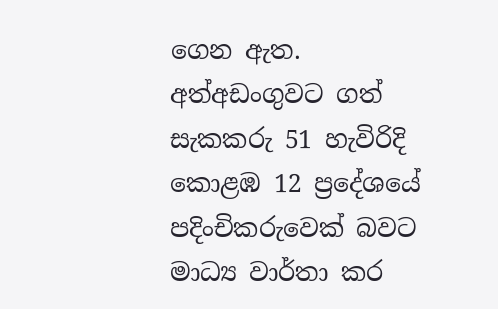ගෙන ඇත. අත්අඩංගුවට ගත් සැකකරු 51 හැවිරිදි කොළඹ 12 ප්‍රදේශයේ පදිංචිකරුවෙක් බවට මාධ්‍ය වාර්තා කර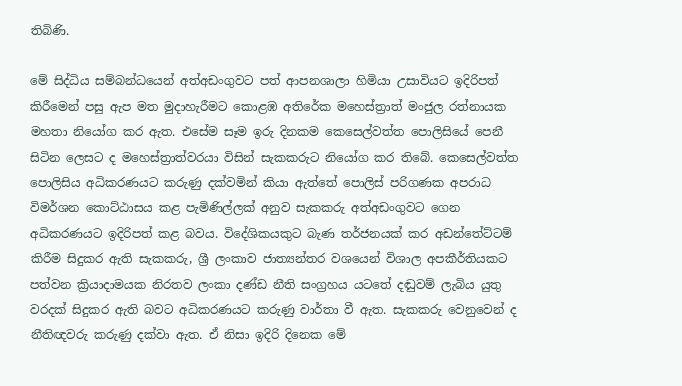තිබිණි.

මේ සිද්ධිය සම්බන්ධයෙන් අත්අඩංගුවට පත් ආපනශාලා හිමියා උසාවියට ඉදිරිපත් කිරීමෙන් පසු ඇප මත මුදාහැරීමට කොළඹ අතිරේක මහෙස්ත්‍රාත් මංජුල රත්නායක මහතා නියෝග කර ඇත. එසේම සෑම ඉරු දිනකම කෙසෙල්වත්ත පොලිසියේ පෙනී සිටින ලෙසට ද මහෙස්ත්‍රාත්වරයා විසින් සැකකරුට නියෝග කර තිබේ. කෙසෙල්වත්ත පොලිසිය අධිකරණයට කරුණු දක්වමින් කියා ඇත්තේ පොලිස් පරිගණක අපරාධ විමර්ශන කොට්ඨාසය කළ පැමිණිල්ලක් අනුව සැකකරු අත්අඩංගුවට ගෙන අධිකරණයට ඉදිරිපත් කළ බවය. විදේශිකයකුට බැණ තර්ජනයක් කර අඩන්තේට්ටම් කිරීම සිදුකර ඇති සැකකරු, ශ්‍රී ලංකාව ජාත්‍යන්තර වශයෙන් විශාල අපකීර්තියකට පත්වන ක්‍රියාදාමයක නිරතව ලංකා දණ්ඩ නීති සංග්‍රහය යටතේ දඬුවම් ලැබිය යුතු වරදක් සිදුකර ඇති බවට අධිකරණයට කරුණු වාර්තා වී ඇත. සැකකරු වෙනුවෙන් ද නීතිඥවරු කරුණු දක්වා ඇත. ඒ නිසා ඉදිරි දිනෙක මේ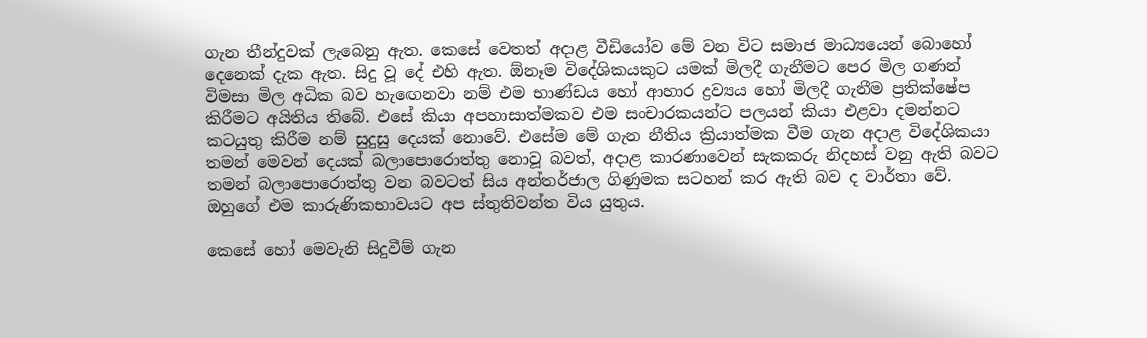ගැන තීන්දුවක් ලැබෙනු ඇත. කෙසේ වෙතත් අදාළ වීඩියෝව මේ වන විට සමාජ මාධ්‍යයෙන් බොහෝ දෙනෙක් දැක ඇත. සිදු වූ දේ එහි ඇත. ඕනෑම විදේශිකයකුට යමක් මිලදී ගැනීමට පෙර මිල ගණන් විමසා මිල අධික බව හැඟෙනවා නම් එම භාණ්ඩය හෝ ආහාර ද්‍රව්‍යය හෝ මිලදී ගැනීම ප්‍රතික්ෂේප කිරීමට අයිතිය තිබේ. එසේ කියා අපහාසාත්මකව එම සංචාරකයන්ට පලයන් කියා එළවා දමන්නට කටයුතු කිරීම නම් සුදුසු දෙයක් නොවේ. එසේම මේ ගැන නීතිය ක්‍රියාත්මක වීම ගැන අදාළ විදේශිකයා තමන් මෙවන් දෙයක් බලාපොරොත්තු නොවූ බවත්, අදාළ කාරණාවෙන් සැකකරු නිදහස් වනු ඇති බවට තමන් බලාපොරොත්තු වන බවටත් සිය අන්තර්ජාල ගිණුමක සටහන් කර ඇති බව ද වාර්තා වේ. ඔහුගේ එම කාරුණිකභාවයට අප ස්තුතිවන්ත විය යුතුය.

කෙසේ හෝ මෙවැනි සිදුවීම් ගැන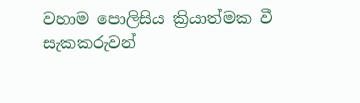වහාම පොලිසිය ක්‍රියාත්මක වී සැකකරුවන්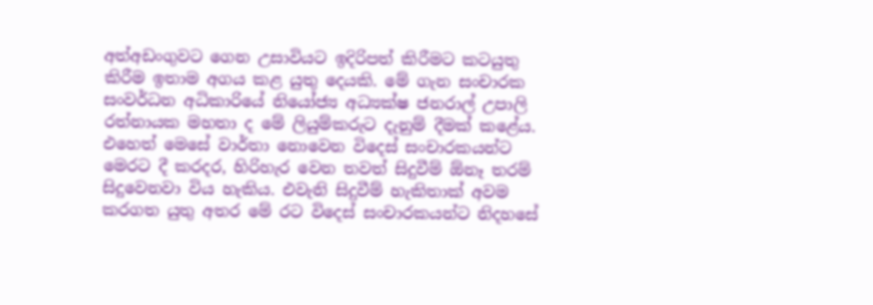අත්අඩංගුවට ගෙන උසාවියට ඉදිරිපත් කිරීමට කටයුතු කිරීම ඉතාම අගය කළ යුතු දෙයකි. මේ ගැන සංචාරක සංවර්ධන අධිකාරියේ නියෝජ්‍ය අධ්‍යක්ෂ ජනරාල් උපාලි රත්නායක මහතා ද මේ ලියුම්කරුට දැනුම් දීමක් කළේය. එහෙත් මෙසේ වාර්තා නොවෙන විදෙස් සංචාරකයන්ට මෙරට දී කරදර, හිරිහැර වෙන තවත් සිදුවීම් ඕනෑ තරම් සිදුවෙනවා විය හැකිය. එවැනි සිදුවීම් හැකිතාක් අවම කරගත යුතු අතර මේ රට විදෙස් සංචාරකයන්ට නිදහසේ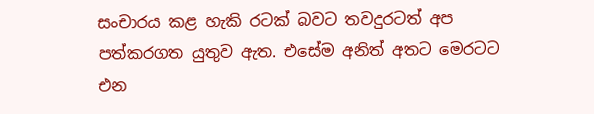සංචාරය කළ හැකි රටක් බවට තවදුරටත් අප පත්කරගත යුතුව ඇත. එසේම අනිත් අතට මෙරටට එන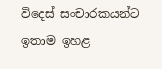විදෙස් සංචාරකයන්ට ඉතාම ඉහළ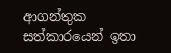ආගන්තුක සත්කාරයෙන් ඉතා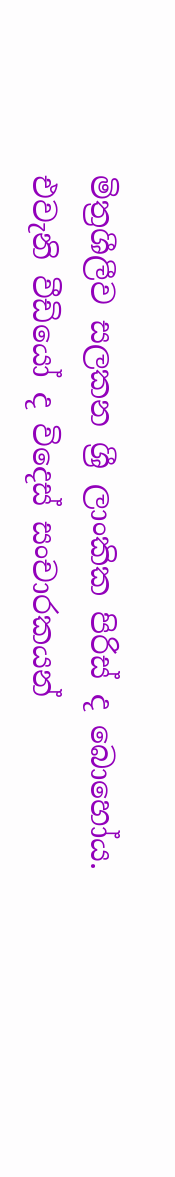මිත්‍රශීලීව සලකන ශ්‍රී ලාංකික පිරිස් ද බොහෝය. එවැනි වීඩියෝ ද විදෙස් සංචාරකයන්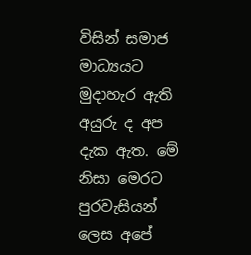විසින් සමාජ මාධ්‍යයට මුදාහැර ඇති අයුරු ද අප දැක ඇත. මේ නිසා මෙරට පුරවැසියන් ලෙස අපේ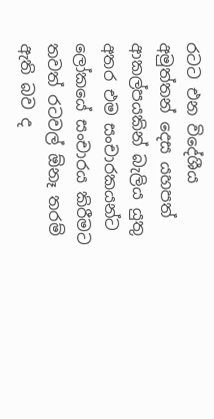රටට එන විදේශීය අමුත්තන් දෙස යහපත් ආකල්පයකින් බැලිය යුතු අතර එම සංචාරකයන්ට ලෝකයේ සංචාරය කිරීමට තවත් රටවල් ඕනෑ තරම් ඇති බව ද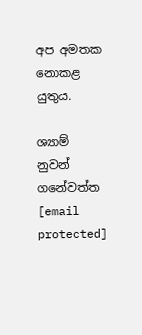අප අමතක නොකළ යුතුය.

ශ්‍යාම් නුවන් ගනේවත්ත
[email protected]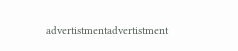advertistmentadvertistment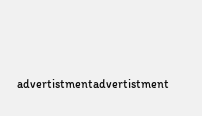advertistmentadvertistment